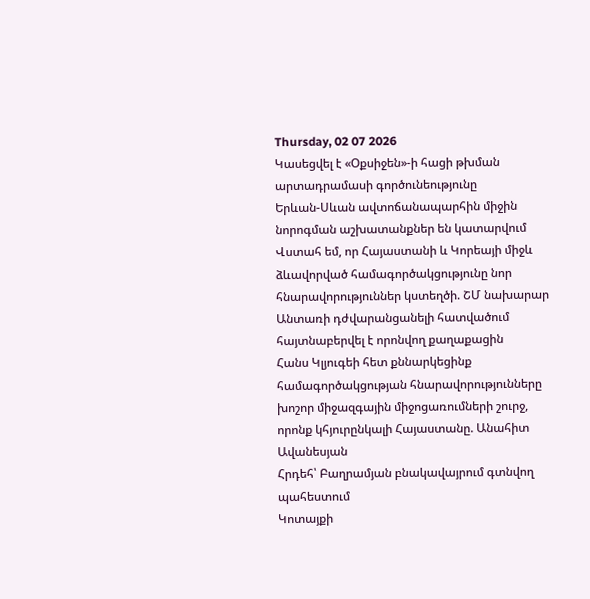Thursday, 02 07 2026
Կասեցվել է «Օքսիջեն»-ի հացի թխման արտադրամասի գործունեությունը
Երևան-Սևան ավտոճանապարհին միջին նորոգման աշխատանքներ են կատարվում
Վստահ եմ, որ Հայաստանի և Կորեայի միջև ձևավորված համագործակցությունը նոր հնարավորություններ կստեղծի. ՇՄ նախարար
Անտառի դժվարանցանելի հատվածում հայտնաբերվել է որոնվող քաղաքացին
Հանս Կլյուգեի հետ քննարկեցինք համագործակցության հնարավորությունները խոշոր միջազգային միջոցառումների շուրջ, որոնք կհյուրընկալի Հայաստանը. Անահիտ Ավանեսյան
Հրդեհ՝ Բաղրամյան բնակավայրում գտնվող պահեստում
Կոտայքի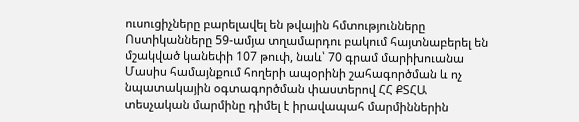ուսուցիչները բարելավել են թվային հմտությունները
Ոստիկանները 59-ամյա տղամարդու բակում հայտնաբերել են մշակված կանեփի 107 թուփ, նաև՝ 70 գրամ մարիխուանա
Մասիս համայնքում հողերի ապօրինի շահագործման և ոչ նպատակային օգտագործման փաստերով ՀՀ ՔՏՀԱ տեսչական մարմինը դիմել է իրավապահ մարմիններին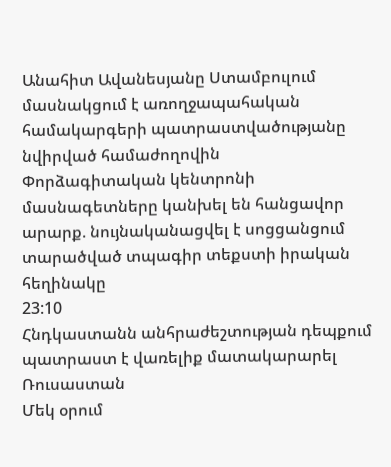Անահիտ Ավանեսյանը Ստամբուլում մասնակցում է առողջապահական համակարգերի պատրաստվածությանը նվիրված համաժողովին
Փորձագիտական կենտրոնի մասնագետները կանխել են հանցավոր արարք. նույնականացվել է սոցցանցում տարածված տպագիր տեքստի իրական հեղինակը
23:10
Հնդկաստանն անհրաժեշտության դեպքում պատրաստ է վառելիք մատակարարել Ռուսաստան
Մեկ օրում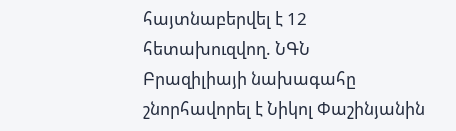հայտնաբերվել է 12 հետախուզվող. ՆԳՆ
Բրազիլիայի նախագահը շնորհավորել է Նիկոլ Փաշինյանին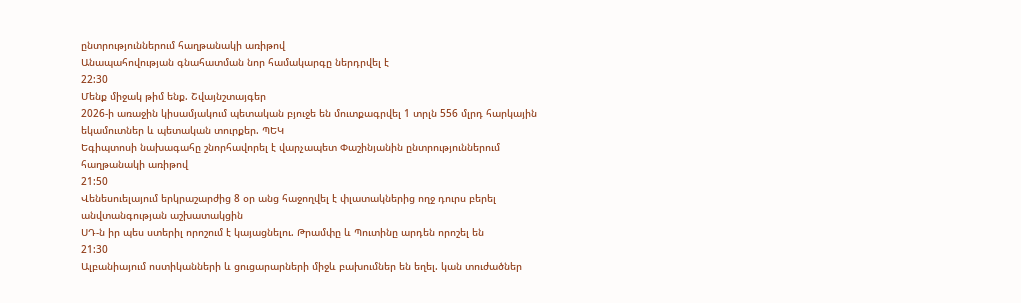ընտրություններում հաղթանակի առիթով
Անապահովության գնահատման նոր համակարգը ներդրվել է
22:30
Մենք միջակ թիմ ենք. Շվայնշտայգեր
2026-ի առաջին կիսամյակում պետական բյուջե են մուտքագրվել 1 տրլն 556 մլրդ հարկային եկամուտներ և պետական տուրքեր. ՊԵԿ
Եգիպտոսի նախագահը շնորհավորել է վարչապետ Փաշինյանին ընտրություններում հաղթանակի առիթով
21:50
Վենեսուելայում երկրաշարժից 8 օր անց հաջողվել է փլատակներից ողջ դուրս բերել անվտանգության աշխատակցին
ՍԴ-ն իր պես ստերիլ որոշում է կայացնելու. Թրամփը և Պուտինը արդեն որոշել են
21:30
Ալբանիայում ոստիկանների և ցուցարարների միջև բախումներ են եղել. կան տուժածներ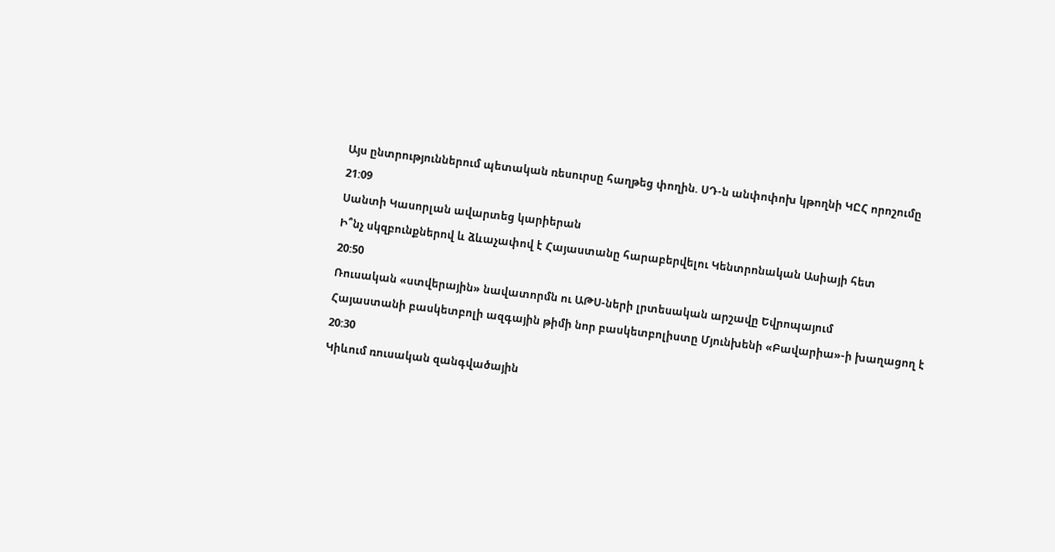Այս ընտրություններում պետական ռեսուրսը հաղթեց փողին. ՍԴ-ն անփոփոխ կթողնի ԿԸՀ որոշումը
21:09
Սանտի Կասորլան ավարտեց կարիերան
Ի՞նչ սկզբունքներով և ձևաչափով է Հայաստանը հարաբերվելու Կենտրոնական Ասիայի հետ
20:50
Ռուսական «ստվերային» նավատորմն ու ԱԹՍ-ների լրտեսական արշավը Եվրոպայում
Հայաստանի բասկետբոլի ազգային թիմի նոր բասկետբոլիստը Մյունխենի «Բավարիա»-ի խաղացող է
20:30
Կիևում ռուսական զանգվածային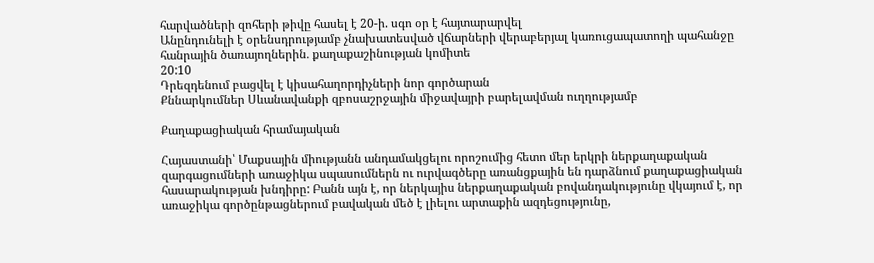հարվածների զոհերի թիվը հասել է 20-ի. սգո օր է հայտարարվել
Անընդունելի է օրենսդրությամբ չնախատեսված վճարների վերաբերյալ կառուցապատողի պահանջը հանրային ծառայողներին․ քաղաքաշինության կոմիտե
20:10
Դրեզդենում բացվել է կիսահաղորդիչների նոր գործարան
Քննարկումներ Սևանավանքի զբոսաշրջային միջավայրի բարելավման ուղղությամբ

Քաղաքացիական հրամայական

Հայաստանի՝ Մաքսային միությանն անդամակցելու որոշումից հետո մեր երկրի ներքաղաքական զարգացումների առաջիկա սպասումներն ու ուրվագծերը առանցքային են դարձնում քաղաքացիական հասարակության խնդիրը: Բանն այն է, որ ներկայիս ներքաղաքական բովանդակությունը վկայում է, որ առաջիկա գործընթացներում բավական մեծ է լիելու արտաքին ազդեցությունը,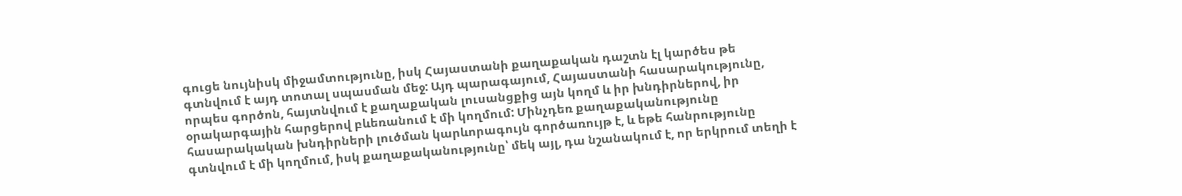գուցե նույնիսկ միջամտությունը, իսկ Հայաստանի քաղաքական դաշտն էլ կարծես թե գտնվում է այդ տոտալ սպասման մեջ: Այդ պարագայում, Հայաստանի հասարակությունը, որպես գործոն, հայտնվում է քաղաքական լուսանցքից այն կողմ և իր խնդիրներով, իր օրակարգային հարցերով բևեռանում է մի կողմում: Մինչդեռ քաղաքականությունը հասարակական խնդիրների լուծման կարևորագույն գործառույթ է, և եթե հանրությունը գտնվում է մի կողմում, իսկ քաղաքականությունը՝ մեկ այլ, դա նշանակում է, որ երկրում տեղի է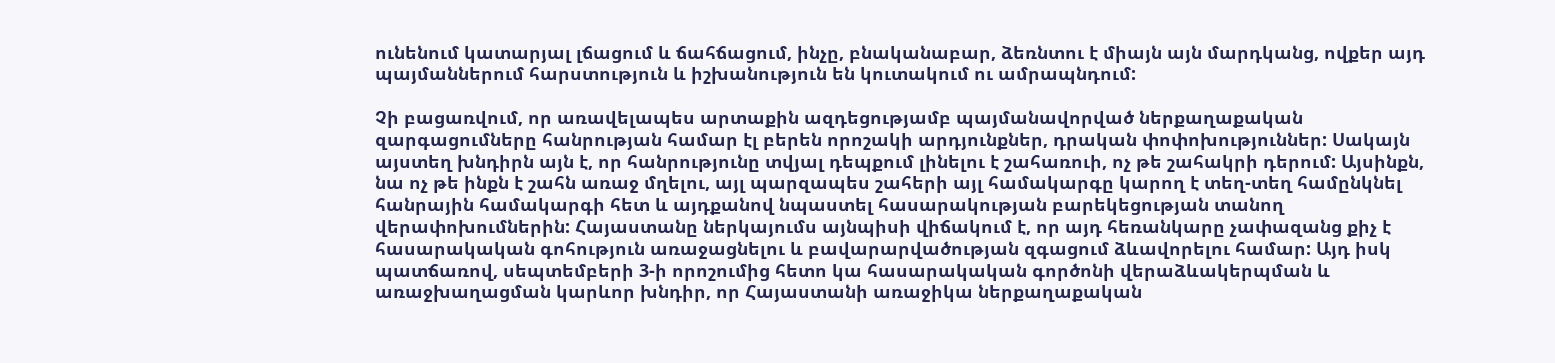ունենում կատարյալ լճացում և ճահճացում, ինչը, բնականաբար, ձեռնտու է միայն այն մարդկանց, ովքեր այդ պայմաններում հարստություն և իշխանություն են կուտակում ու ամրապնդում:

Չի բացառվում, որ առավելապես արտաքին ազդեցությամբ պայմանավորված ներքաղաքական զարգացումները հանրության համար էլ բերեն որոշակի արդյունքներ, դրական փոփոխություններ: Սակայն այստեղ խնդիրն այն է, որ հանրությունը տվյալ դեպքում լինելու է շահառուի, ոչ թե շահակրի դերում: Այսինքն, նա ոչ թե ինքն է շահն առաջ մղելու, այլ պարզապես շահերի այլ համակարգը կարող է տեղ-տեղ համընկնել հանրային համակարգի հետ և այդքանով նպաստել հասարակության բարեկեցության տանող վերափոխումներին: Հայաստանը ներկայումս այնպիսի վիճակում է, որ այդ հեռանկարը չափազանց քիչ է հասարակական գոհություն առաջացնելու և բավարարվածության զգացում ձևավորելու համար: Այդ իսկ պատճառով, սեպտեմբերի 3-ի որոշումից հետո կա հասարակական գործոնի վերաձևակերպման և առաջխաղացման կարևոր խնդիր, որ Հայաստանի առաջիկա ներքաղաքական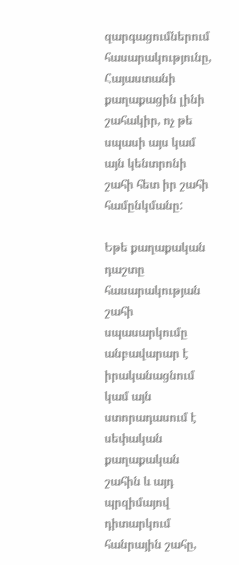զարգացումներում հասարակությունը, Հայաստանի քաղաքացին լինի շահակիր, ոչ թե սպասի այս կամ այն կենտրոնի շահի հետ իր շահի համընկմանը:

Եթե քաղաքական դաշտը հասարակության շահի սպասարկումը անբավարար է իրականացնում կամ այն ստորադասում է սեփական քաղաքական շահին և այդ պրզիմայով դիտարկում հանրային շահը,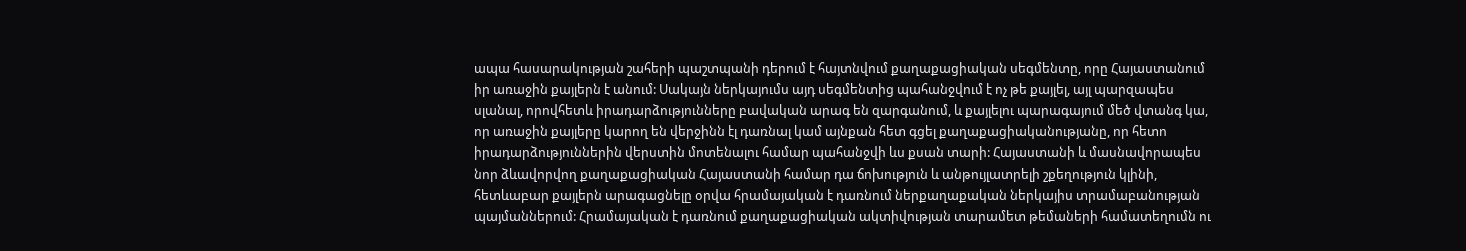ապա հասարակության շահերի պաշտպանի դերում է հայտնվում քաղաքացիական սեգմենտը, որը Հայաստանում իր առաջին քայլերն է անում: Սակայն ներկայումս այդ սեգմենտից պահանջվում է ոչ թե քայլել, այլ պարզապես սլանալ, որովհետև իրադարձությունները բավական արագ են զարգանում, և քայլելու պարագայում մեծ վտանգ կա, որ առաջին քայլերը կարող են վերջինն էլ դառնալ կամ այնքան հետ գցել քաղաքացիականությանը, որ հետո իրադարձություններին վերստին մոտենալու համար պահանջվի ևս քսան տարի: Հայաստանի և մասնավորապես նոր ձևավորվող քաղաքացիական Հայաստանի համար դա ճոխություն և անթույլատրելի շքեղություն կլինի, հետևաբար քայլերն արագացնելը օրվա հրամայական է դառնում ներքաղաքական ներկայիս տրամաբանության պայմաններում: Հրամայական է դառնում քաղաքացիական ակտիվության տարամետ թեմաների համատեղումն ու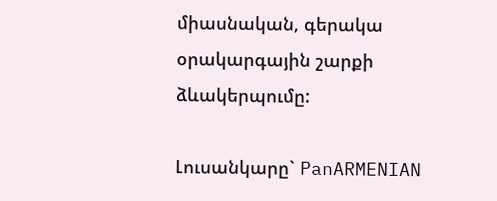միասնական, գերակա օրակարգային շարքի ձևակերպումը:

Լուսանկարը` PanARMENIAN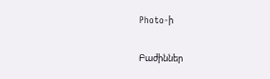Photo-ի

Բաժիններ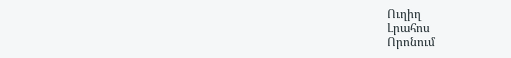Ուղիղ
Լրահոս
Որոնում